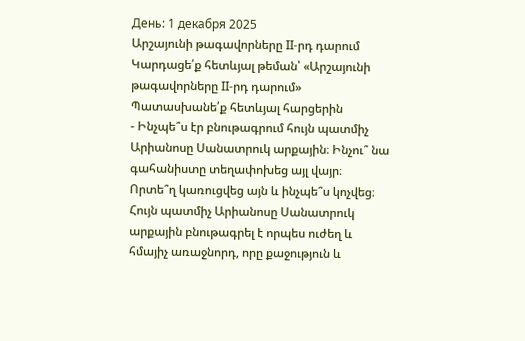День: 1 декабря 2025
Արշայունի թագավորները II-րդ դարում
Կարդացե՛ք հետևյալ թեման՝ «Արշայունի թագավորները II-րդ դարում»
Պատասխանե՛ք հետևյալ հարցերին
- Ինչպե՞ս էր բնութագրում հույն պատմիչ Արիանոսը Սանատրուկ արքային։ Ինչու՞ նա գահանիստը տեղափոխեց այլ վայր։ Որտե՞ղ կառուցվեց այն և ինչպե՞ս կոչվեց։
Հույն պատմիչ Արիանոսը Սանատրուկ արքային բնութագրել է որպես ուժեղ և հմայիչ առաջնորդ, որը քաջություն և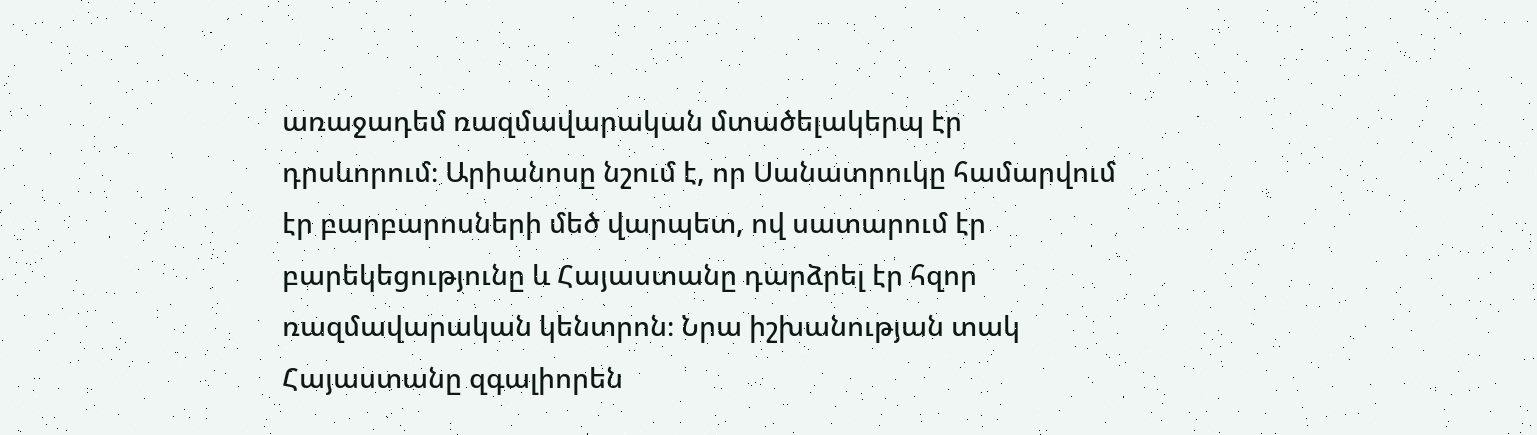առաջադեմ ռազմավարական մտածելակերպ էր դրսևորում։ Արիանոսը նշում է, որ Սանատրուկը համարվում էր բարբարոսների մեծ վարպետ, ով սատարում էր բարեկեցությունը և Հայաստանը դարձրել էր հզոր ռազմավարական կենտրոն։ Նրա իշխանության տակ Հայաստանը զգալիորեն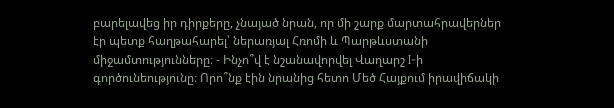բարելավեց իր դիրքերը, չնայած նրան, որ մի շարք մարտահրավերներ էր պետք հաղթահարել՝ ներառյալ Հռոմի և Պարթևստանի միջամտությունները։ - Ինչո՞վ է նշանավորվել Վաղարշ I-ի գործունեությունը։ Որո՞նք էին նրանից հետո Մեծ Հայքում իրավիճակի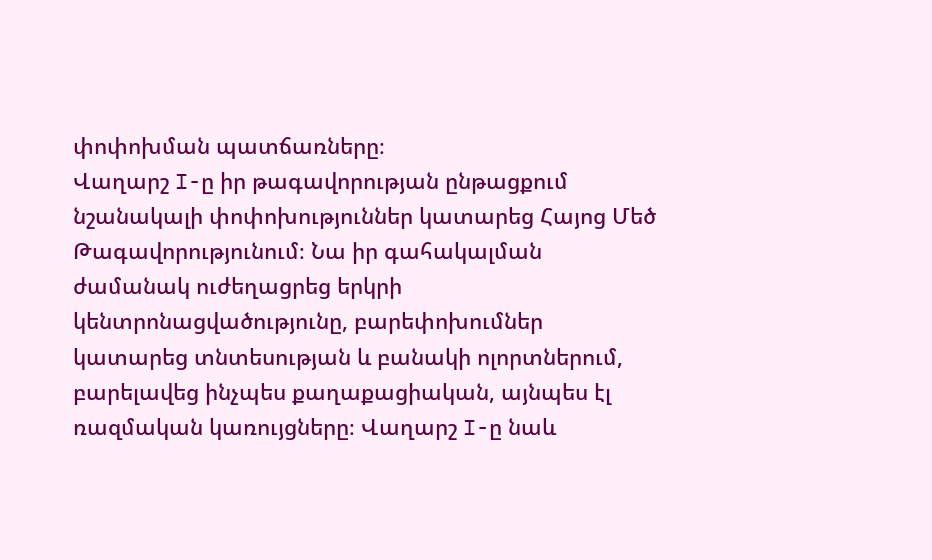փոփոխման պատճառները։
Վաղարշ I-ը իր թագավորության ընթացքում նշանակալի փոփոխություններ կատարեց Հայոց Մեծ Թագավորությունում։ Նա իր գահակալման ժամանակ ուժեղացրեց երկրի կենտրոնացվածությունը, բարեփոխումներ կատարեց տնտեսության և բանակի ոլորտներում, բարելավեց ինչպես քաղաքացիական, այնպես էլ ռազմական կառույցները։ Վաղարշ I-ը նաև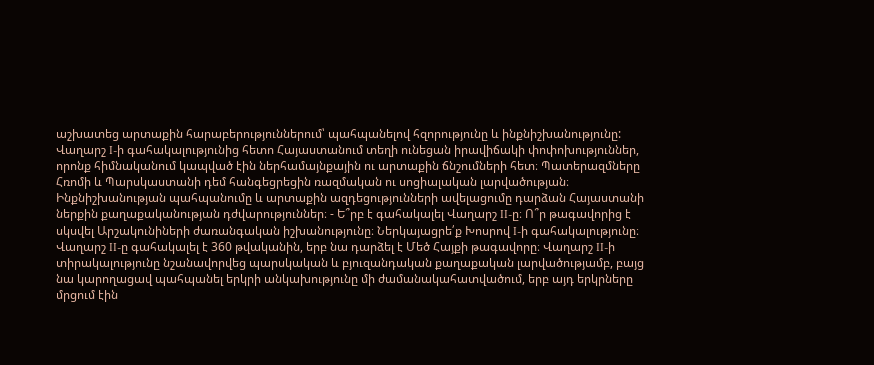աշխատեց արտաքին հարաբերություններում՝ պահպանելով հզորությունը և ինքնիշխանությունը: Վաղարշ I-ի գահակալությունից հետո Հայաստանում տեղի ունեցան իրավիճակի փոփոխություններ, որոնք հիմնականում կապված էին ներհամայնքային ու արտաքին ճնշումների հետ։ Պատերազմները Հռոմի և Պարսկաստանի դեմ հանգեցրեցին ռազմական ու սոցիալական լարվածության։ Ինքնիշխանության պահպանումը և արտաքին ազդեցությունների ավելացումը դարձան Հայաստանի ներքին քաղաքականության դժվարություններ։ - Ե՞րբ է գահակալել Վաղարշ II-ը։ Ո՞ր թագավորից է սկսվել Արշակունիների ժառանգական իշխանությունը։ Ներկայացրե՛ք Խոսրով I-ի գահակալությունը։
Վաղարշ II-ը գահակալել է 360 թվականին, երբ նա դարձել է Մեծ Հայքի թագավորը։ Վաղարշ II-ի տիրակալությունը նշանավորվեց պարսկական և բյուզանդական քաղաքական լարվածությամբ, բայց նա կարողացավ պահպանել երկրի անկախությունը մի ժամանակահատվածում, երբ այդ երկրները մրցում էին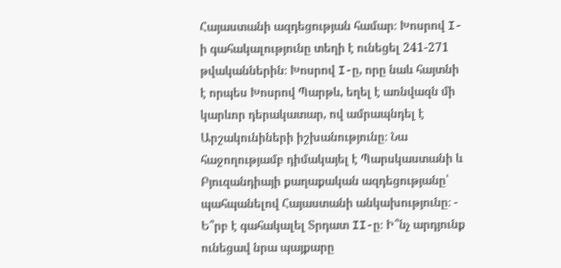Հայաստանի ազդեցության համար։ Խոսրով I-ի գահակալությունը տեղի է ունեցել 241-271 թվականներին։ Խոսրով I-ը, որը նաև հայտնի է որպես Խոսրով Պարթև, եղել է առնվազն մի կարևոր դերակատար, ով ամրապնդել է Արշակունիների իշխանությունը։ Նա հաջողությամբ դիմակայել է Պարսկաստանի և Բյուզանդիայի քաղաքական ազդեցությանը՝ պահպանելով Հայաստանի անկախությունը։ - Ե՞րբ է գահակալել Տրդատ II-ը։ Ի՞նչ արդյունք ունեցավ նրա պայքարը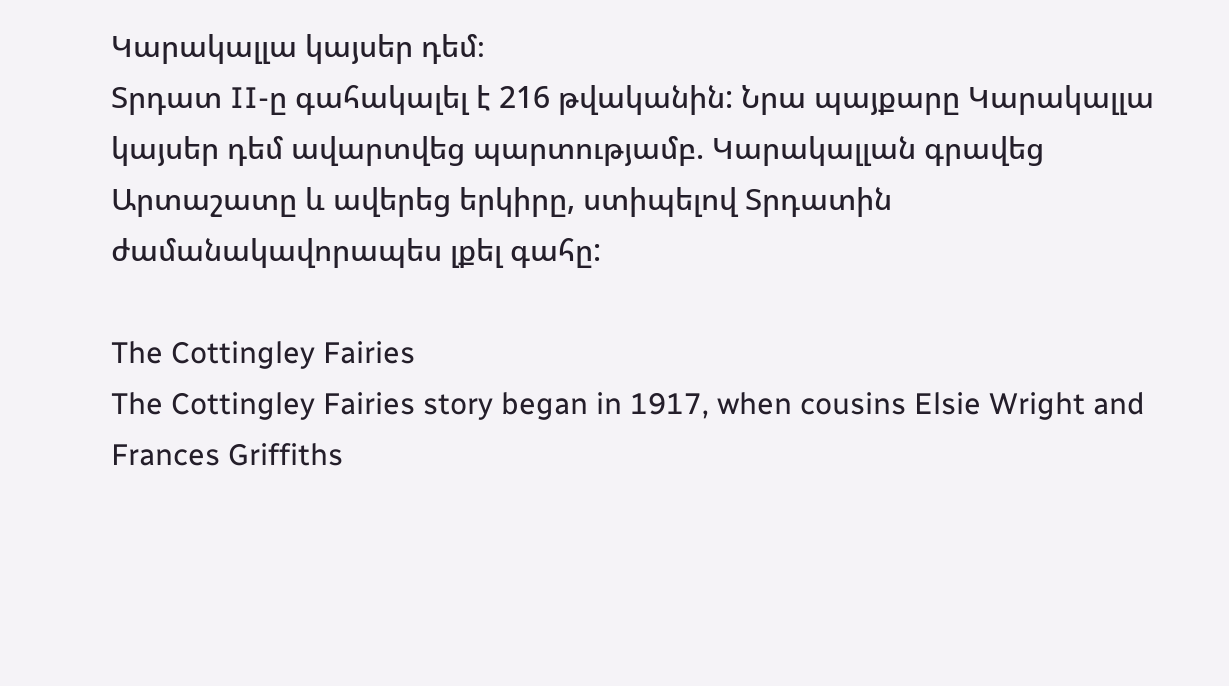Կարակալլա կայսեր դեմ։
Տրդատ II-ը գահակալել է 216 թվականին: Նրա պայքարը Կարակալլա կայսեր դեմ ավարտվեց պարտությամբ. Կարակալլան գրավեց Արտաշատը և ավերեց երկիրը, ստիպելով Տրդատին ժամանակավորապես լքել գահը:

The Cottingley Fairies
The Cottingley Fairies story began in 1917, when cousins Elsie Wright and Frances Griffiths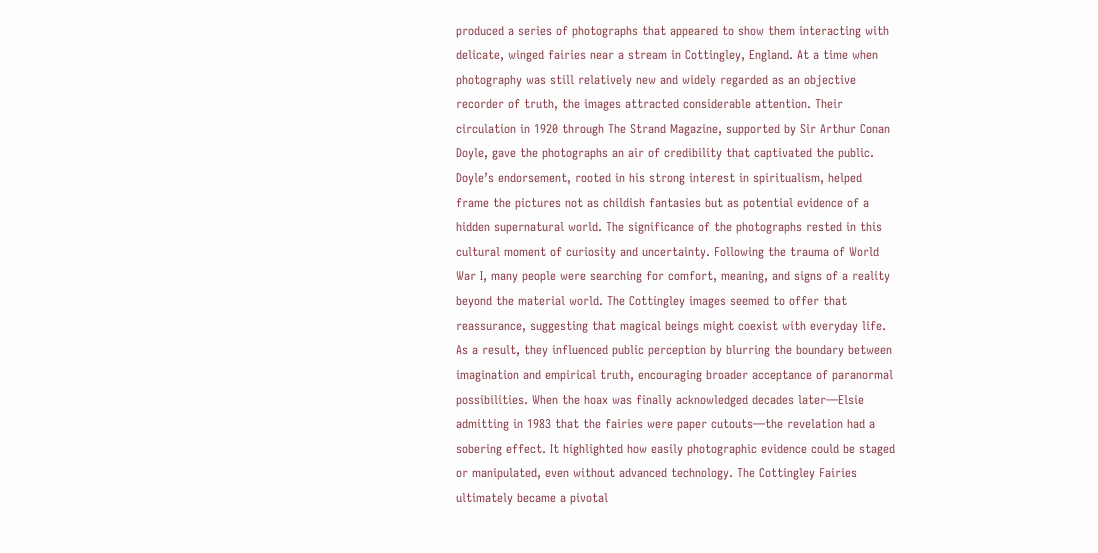produced a series of photographs that appeared to show them interacting with delicate, winged fairies near a stream in Cottingley, England. At a time when photography was still relatively new and widely regarded as an objective recorder of truth, the images attracted considerable attention. Their circulation in 1920 through The Strand Magazine, supported by Sir Arthur Conan Doyle, gave the photographs an air of credibility that captivated the public. Doyle’s endorsement, rooted in his strong interest in spiritualism, helped frame the pictures not as childish fantasies but as potential evidence of a hidden supernatural world. The significance of the photographs rested in this cultural moment of curiosity and uncertainty. Following the trauma of World War I, many people were searching for comfort, meaning, and signs of a reality beyond the material world. The Cottingley images seemed to offer that reassurance, suggesting that magical beings might coexist with everyday life. As a result, they influenced public perception by blurring the boundary between imagination and empirical truth, encouraging broader acceptance of paranormal possibilities. When the hoax was finally acknowledged decades later—Elsie admitting in 1983 that the fairies were paper cutouts—the revelation had a sobering effect. It highlighted how easily photographic evidence could be staged or manipulated, even without advanced technology. The Cottingley Fairies ultimately became a pivotal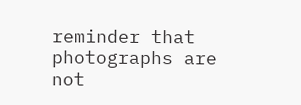reminder that photographs are not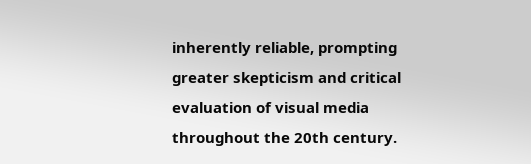inherently reliable, prompting greater skepticism and critical evaluation of visual media throughout the 20th century.